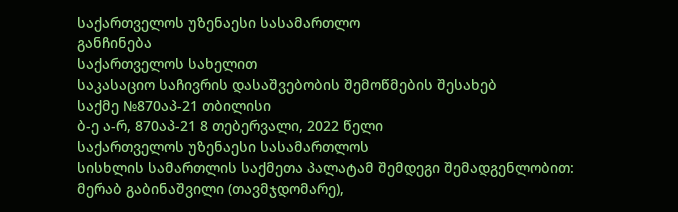საქართველოს უზენაესი სასამართლო
განჩინება
საქართველოს სახელით
საკასაციო საჩივრის დასაშვებობის შემოწმების შესახებ
საქმე №870აპ-21 თბილისი
ბ-ე ა-რ, 870აპ-21 8 თებერვალი, 2022 წელი
საქართველოს უზენაესი სასამართლოს
სისხლის სამართლის საქმეთა პალატამ შემდეგი შემადგენლობით:
მერაბ გაბინაშვილი (თავმჯდომარე),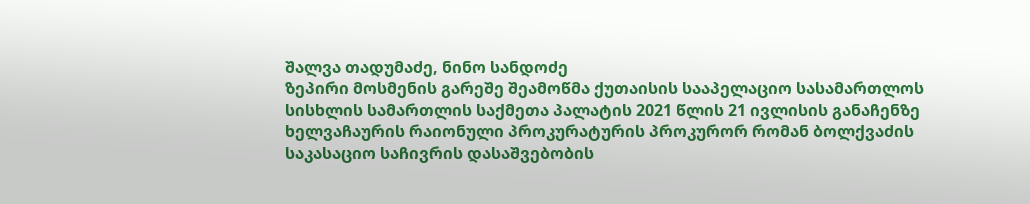შალვა თადუმაძე, ნინო სანდოძე
ზეპირი მოსმენის გარეშე შეამოწმა ქუთაისის სააპელაციო სასამართლოს სისხლის სამართლის საქმეთა პალატის 2021 წლის 21 ივლისის განაჩენზე ხელვაჩაურის რაიონული პროკურატურის პროკურორ რომან ბოლქვაძის საკასაციო საჩივრის დასაშვებობის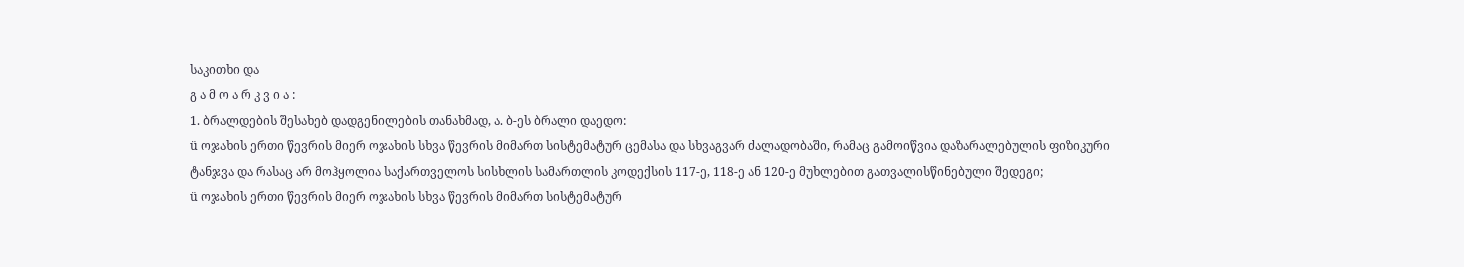საკითხი და
გ ა მ ო ა რ კ ვ ი ა :
1. ბრალდების შესახებ დადგენილების თანახმად, ა. ბ-ეს ბრალი დაედო:
ü ოჯახის ერთი წევრის მიერ ოჯახის სხვა წევრის მიმართ სისტემატურ ცემასა და სხვაგვარ ძალადობაში, რამაც გამოიწვია დაზარალებულის ფიზიკური ტანჯვა და რასაც არ მოჰყოლია საქართველოს სისხლის სამართლის კოდექსის 117-ე, 118-ე ან 120-ე მუხლებით გათვალისწინებული შედეგი;
ü ოჯახის ერთი წევრის მიერ ოჯახის სხვა წევრის მიმართ სისტემატურ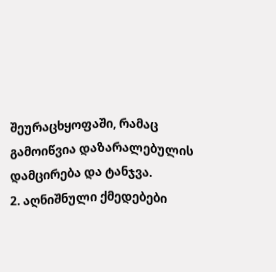შეურაცხყოფაში, რამაც გამოიწვია დაზარალებულის დამცირება და ტანჯვა.
2. აღნიშნული ქმედებები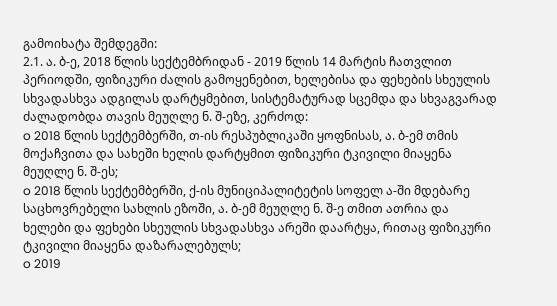გამოიხატა შემდეგში:
2.1. ა. ბ-ე, 2018 წლის სექტემბრიდან - 2019 წლის 14 მარტის ჩათვლით პერიოდში, ფიზიკური ძალის გამოყენებით, ხელებისა და ფეხების სხეულის სხვადასხვა ადგილას დარტყმებით, სისტემატურად სცემდა და სხვაგვარად ძალადობდა თავის მეუღლე ნ. შ-ეზე, კერძოდ:
o 2018 წლის სექტემბერში, თ-ის რესპუბლიკაში ყოფნისას, ა. ბ-ემ თმის მოქაჩვითა და სახეში ხელის დარტყმით ფიზიკური ტკივილი მიაყენა მეუღლე ნ. შ-ეს;
o 2018 წლის სექტემბერში, ქ-ის მუნიციპალიტეტის სოფელ ა-ში მდებარე საცხოვრებელი სახლის ეზოში, ა. ბ-ემ მეუღლე ნ. შ-ე თმით ათრია და ხელები და ფეხები სხეულის სხვადასხვა არეში დაარტყა, რითაც ფიზიკური ტკივილი მიაყენა დაზარალებულს;
o 2019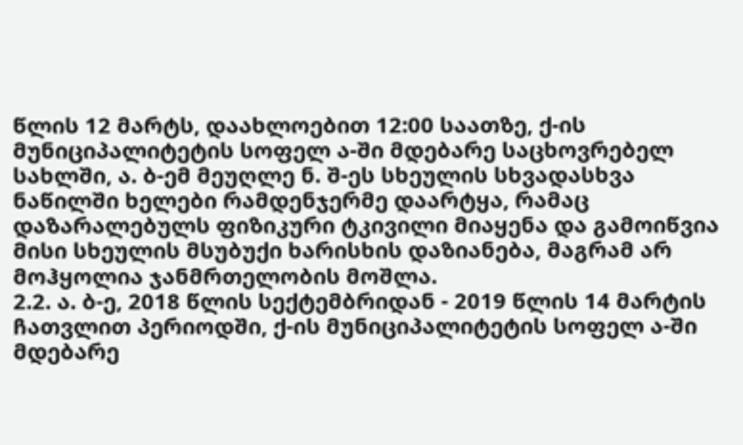წლის 12 მარტს, დაახლოებით 12:00 საათზე, ქ-ის მუნიციპალიტეტის სოფელ ა-ში მდებარე საცხოვრებელ სახლში, ა. ბ-ემ მეუღლე ნ. შ-ეს სხეულის სხვადასხვა ნაწილში ხელები რამდენჯერმე დაარტყა, რამაც დაზარალებულს ფიზიკური ტკივილი მიაყენა და გამოიწვია მისი სხეულის მსუბუქი ხარისხის დაზიანება, მაგრამ არ მოჰყოლია ჯანმრთელობის მოშლა.
2.2. ა. ბ-ე, 2018 წლის სექტემბრიდან - 2019 წლის 14 მარტის ჩათვლით პერიოდში, ქ-ის მუნიციპალიტეტის სოფელ ა-ში მდებარე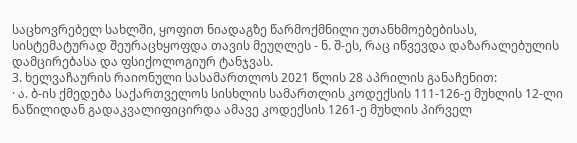საცხოვრებელ სახლში, ყოფით ნიადაგზე წარმოქმნილი უთანხმოებებისას, სისტემატურად შეურაცხყოფდა თავის მეუღლეს - ნ. შ-ეს, რაც იწვევდა დაზარალებულის დამცირებასა და ფსიქოლოგიურ ტანჯვას.
3. ხელვაჩაურის რაიონული სასამართლოს 2021 წლის 28 აპრილის განაჩენით:
· ა. ბ-ის ქმედება საქართველოს სისხლის სამართლის კოდექსის 111-126-ე მუხლის 12-ლი ნაწილიდან გადაკვალიფიცირდა ამავე კოდექსის 1261-ე მუხლის პირველ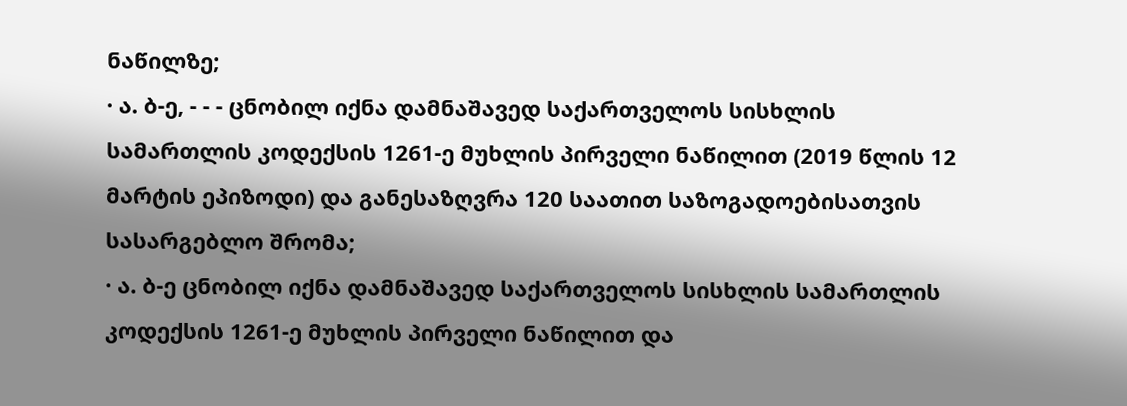ნაწილზე;
· ა. ბ-ე, - - - ცნობილ იქნა დამნაშავედ საქართველოს სისხლის სამართლის კოდექსის 1261-ე მუხლის პირველი ნაწილით (2019 წლის 12 მარტის ეპიზოდი) და განესაზღვრა 120 საათით საზოგადოებისათვის სასარგებლო შრომა;
· ა. ბ-ე ცნობილ იქნა დამნაშავედ საქართველოს სისხლის სამართლის კოდექსის 1261-ე მუხლის პირველი ნაწილით და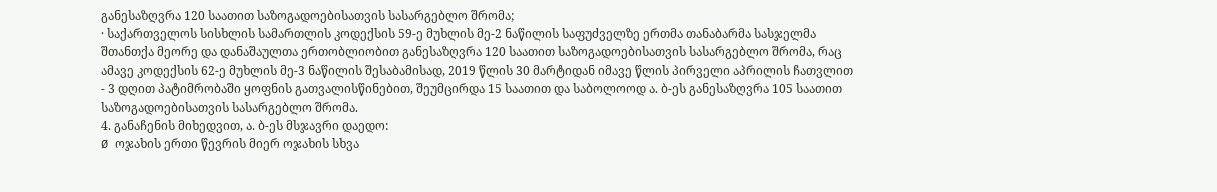განესაზღვრა 120 საათით საზოგადოებისათვის სასარგებლო შრომა;
· საქართველოს სისხლის სამართლის კოდექსის 59-ე მუხლის მე-2 ნაწილის საფუძველზე ერთმა თანაბარმა სასჯელმა შთანთქა მეორე და დანაშაულთა ერთობლიობით განესაზღვრა 120 საათით საზოგადოებისათვის სასარგებლო შრომა, რაც ამავე კოდექსის 62-ე მუხლის მე-3 ნაწილის შესაბამისად, 2019 წლის 30 მარტიდან იმავე წლის პირველი აპრილის ჩათვლით - 3 დღით პატიმრობაში ყოფნის გათვალისწინებით, შეუმცირდა 15 საათით და საბოლოოდ ა. ბ-ეს განესაზღვრა 105 საათით საზოგადოებისათვის სასარგებლო შრომა.
4. განაჩენის მიხედვით, ა. ბ-ეს მსჯავრი დაედო:
Ø ოჯახის ერთი წევრის მიერ ოჯახის სხვა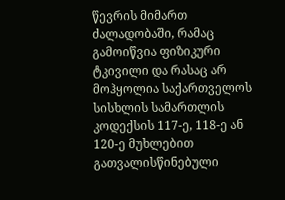წევრის მიმართ ძალადობაში, რამაც გამოიწვია ფიზიკური ტკივილი და რასაც არ მოჰყოლია საქართველოს სისხლის სამართლის კოდექსის 117-ე, 118-ე ან 120-ე მუხლებით გათვალისწინებული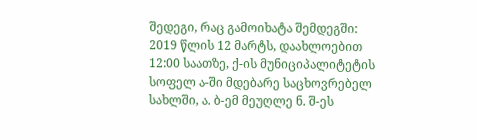შედეგი, რაც გამოიხატა შემდეგში: 2019 წლის 12 მარტს, დაახლოებით 12:00 საათზე, ქ-ის მუნიციპალიტეტის სოფელ ა-ში მდებარე საცხოვრებელ სახლში, ა. ბ-ემ მეუღლე ნ. შ-ეს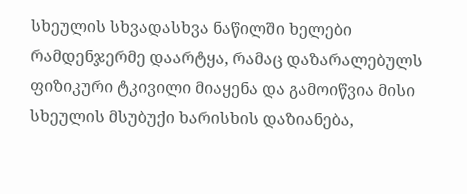სხეულის სხვადასხვა ნაწილში ხელები რამდენჯერმე დაარტყა, რამაც დაზარალებულს ფიზიკური ტკივილი მიაყენა და გამოიწვია მისი სხეულის მსუბუქი ხარისხის დაზიანება,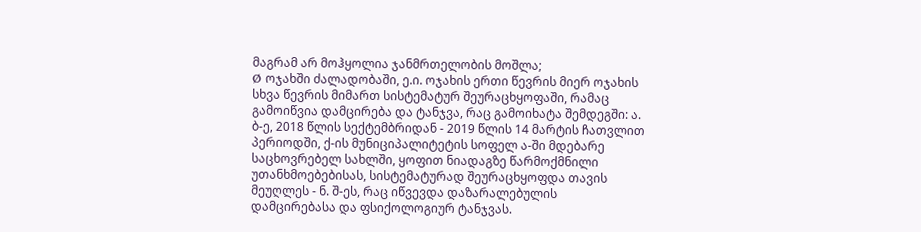მაგრამ არ მოჰყოლია ჯანმრთელობის მოშლა;
Ø ოჯახში ძალადობაში, ე.ი. ოჯახის ერთი წევრის მიერ ოჯახის სხვა წევრის მიმართ სისტემატურ შეურაცხყოფაში, რამაც გამოიწვია დამცირება და ტანჯვა, რაც გამოიხატა შემდეგში: ა. ბ-ე, 2018 წლის სექტემბრიდან - 2019 წლის 14 მარტის ჩათვლით პერიოდში, ქ-ის მუნიციპალიტეტის სოფელ ა-ში მდებარე საცხოვრებელ სახლში, ყოფით ნიადაგზე წარმოქმნილი უთანხმოებებისას, სისტემატურად შეურაცხყოფდა თავის მეუღლეს - ნ. შ-ეს, რაც იწვევდა დაზარალებულის დამცირებასა და ფსიქოლოგიურ ტანჯვას.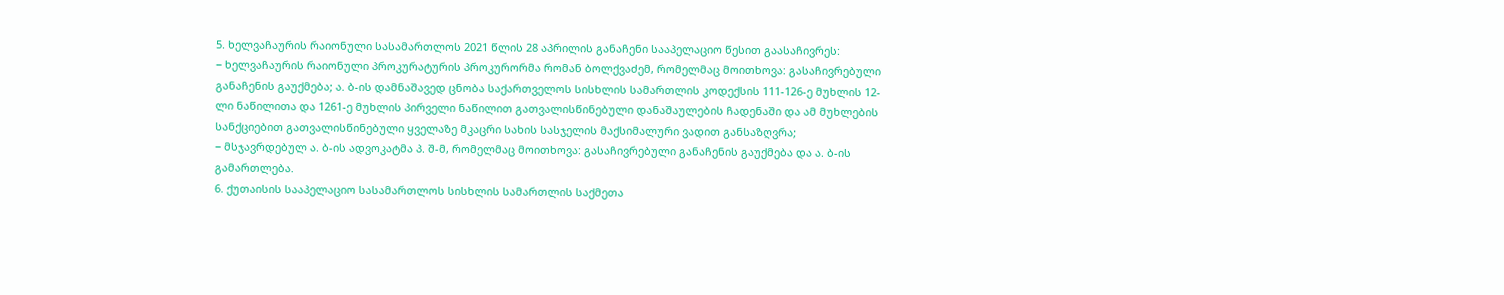5. ხელვაჩაურის რაიონული სასამართლოს 2021 წლის 28 აპრილის განაჩენი სააპელაციო წესით გაასაჩივრეს:
− ხელვაჩაურის რაიონული პროკურატურის პროკურორმა რომან ბოლქვაძემ, რომელმაც მოითხოვა: გასაჩივრებული განაჩენის გაუქმება; ა. ბ-ის დამნაშავედ ცნობა საქართველოს სისხლის სამართლის კოდექსის 111-126-ე მუხლის 12-ლი ნაწილითა და 1261-ე მუხლის პირველი ნაწილით გათვალისწინებული დანაშაულების ჩადენაში და ამ მუხლების სანქციებით გათვალისწინებული ყველაზე მკაცრი სახის სასჯელის მაქსიმალური ვადით განსაზღვრა;
− მსჯავრდებულ ა. ბ-ის ადვოკატმა პ. შ-მ, რომელმაც მოითხოვა: გასაჩივრებული განაჩენის გაუქმება და ა. ბ-ის გამართლება.
6. ქუთაისის სააპელაციო სასამართლოს სისხლის სამართლის საქმეთა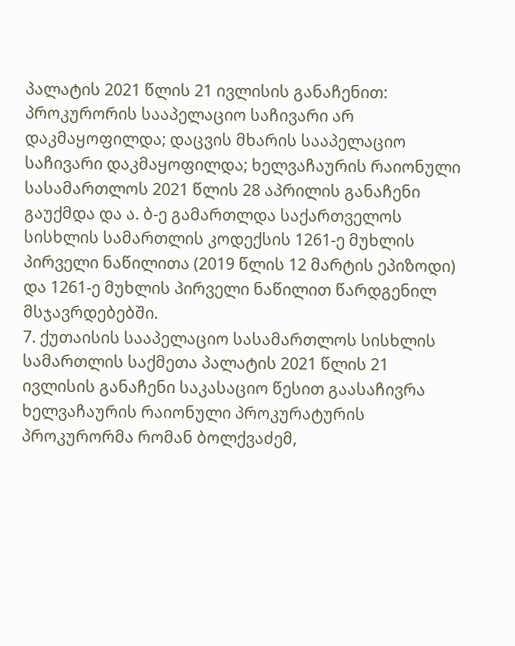პალატის 2021 წლის 21 ივლისის განაჩენით: პროკურორის სააპელაციო საჩივარი არ დაკმაყოფილდა; დაცვის მხარის სააპელაციო საჩივარი დაკმაყოფილდა; ხელვაჩაურის რაიონული სასამართლოს 2021 წლის 28 აპრილის განაჩენი გაუქმდა და ა. ბ-ე გამართლდა საქართველოს სისხლის სამართლის კოდექსის 1261-ე მუხლის პირველი ნაწილითა (2019 წლის 12 მარტის ეპიზოდი) და 1261-ე მუხლის პირველი ნაწილით წარდგენილ მსჯავრდებებში.
7. ქუთაისის სააპელაციო სასამართლოს სისხლის სამართლის საქმეთა პალატის 2021 წლის 21 ივლისის განაჩენი საკასაციო წესით გაასაჩივრა ხელვაჩაურის რაიონული პროკურატურის პროკურორმა რომან ბოლქვაძემ,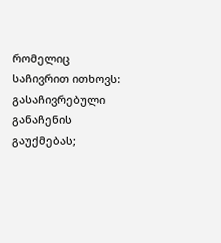რომელიც საჩივრით ითხოვს: გასაჩივრებული განაჩენის გაუქმებას;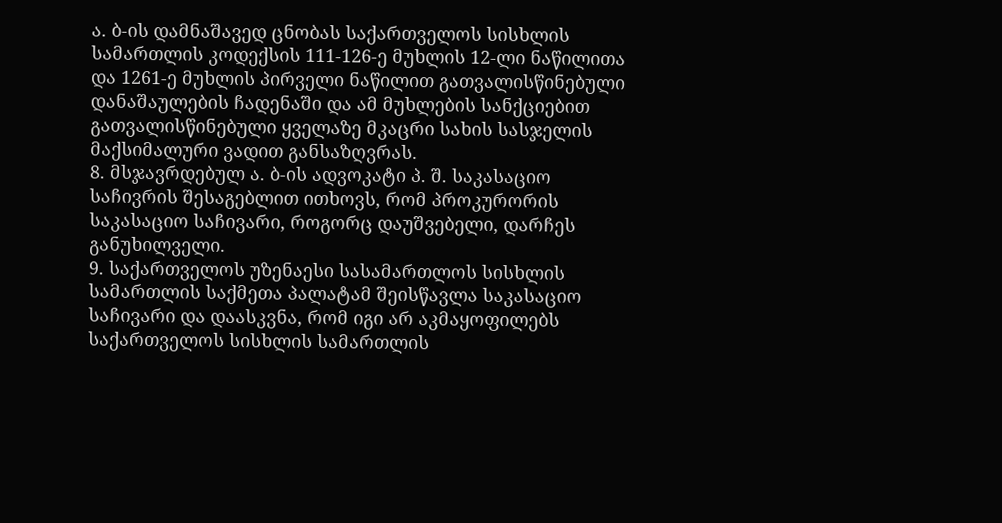ა. ბ-ის დამნაშავედ ცნობას საქართველოს სისხლის სამართლის კოდექსის 111-126-ე მუხლის 12-ლი ნაწილითა და 1261-ე მუხლის პირველი ნაწილით გათვალისწინებული დანაშაულების ჩადენაში და ამ მუხლების სანქციებით გათვალისწინებული ყველაზე მკაცრი სახის სასჯელის მაქსიმალური ვადით განსაზღვრას.
8. მსჯავრდებულ ა. ბ-ის ადვოკატი პ. შ. საკასაციო საჩივრის შესაგებლით ითხოვს, რომ პროკურორის საკასაციო საჩივარი, როგორც დაუშვებელი, დარჩეს განუხილველი.
9. საქართველოს უზენაესი სასამართლოს სისხლის სამართლის საქმეთა პალატამ შეისწავლა საკასაციო საჩივარი და დაასკვნა, რომ იგი არ აკმაყოფილებს საქართველოს სისხლის სამართლის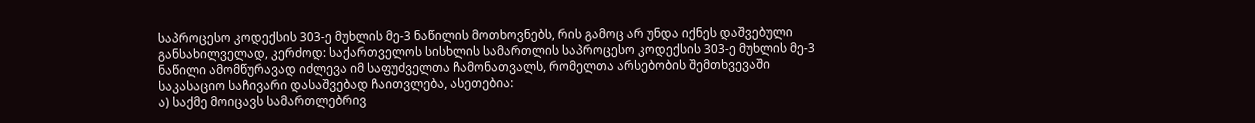საპროცესო კოდექსის 303-ე მუხლის მე-3 ნაწილის მოთხოვნებს, რის გამოც არ უნდა იქნეს დაშვებული განსახილველად, კერძოდ: საქართველოს სისხლის სამართლის საპროცესო კოდექსის 303-ე მუხლის მე-3 ნაწილი ამომწურავად იძლევა იმ საფუძველთა ჩამონათვალს, რომელთა არსებობის შემთხვევაში საკასაციო საჩივარი დასაშვებად ჩაითვლება, ასეთებია:
ა) საქმე მოიცავს სამართლებრივ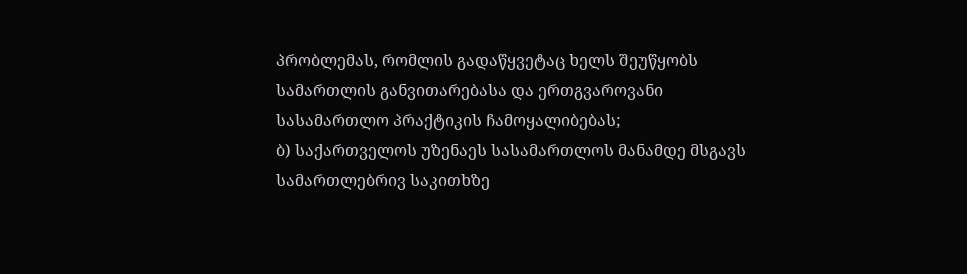პრობლემას, რომლის გადაწყვეტაც ხელს შეუწყობს სამართლის განვითარებასა და ერთგვაროვანი სასამართლო პრაქტიკის ჩამოყალიბებას;
ბ) საქართველოს უზენაეს სასამართლოს მანამდე მსგავს სამართლებრივ საკითხზე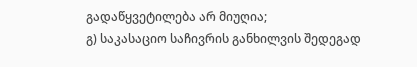გადაწყვეტილება არ მიუღია;
გ) საკასაციო საჩივრის განხილვის შედეგად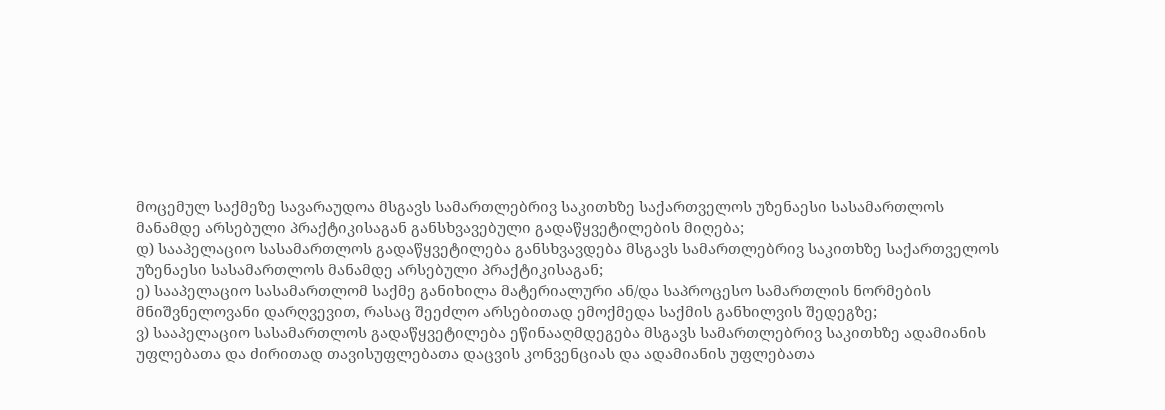მოცემულ საქმეზე სავარაუდოა მსგავს სამართლებრივ საკითხზე საქართველოს უზენაესი სასამართლოს მანამდე არსებული პრაქტიკისაგან განსხვავებული გადაწყვეტილების მიღება;
დ) სააპელაციო სასამართლოს გადაწყვეტილება განსხვავდება მსგავს სამართლებრივ საკითხზე საქართველოს უზენაესი სასამართლოს მანამდე არსებული პრაქტიკისაგან;
ე) სააპელაციო სასამართლომ საქმე განიხილა მატერიალური ან/და საპროცესო სამართლის ნორმების მნიშვნელოვანი დარღვევით, რასაც შეეძლო არსებითად ემოქმედა საქმის განხილვის შედეგზე;
ვ) სააპელაციო სასამართლოს გადაწყვეტილება ეწინააღმდეგება მსგავს სამართლებრივ საკითხზე ადამიანის უფლებათა და ძირითად თავისუფლებათა დაცვის კონვენციას და ადამიანის უფლებათა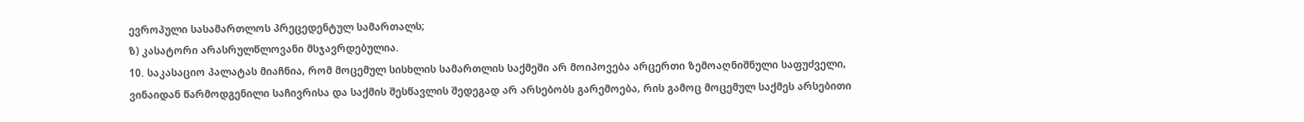ევროპული სასამართლოს პრეცედენტულ სამართალს;
ზ) კასატორი არასრულწლოვანი მსჯავრდებულია.
10. საკასაციო პალატას მიაჩნია, რომ მოცემულ სისხლის სამართლის საქმეში არ მოიპოვება არცერთი ზემოაღნიშნული საფუძველი, ვინაიდან წარმოდგენილი საჩივრისა და საქმის შესწავლის შედეგად არ არსებობს გარემოება, რის გამოც მოცემულ საქმეს არსებითი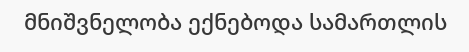მნიშვნელობა ექნებოდა სამართლის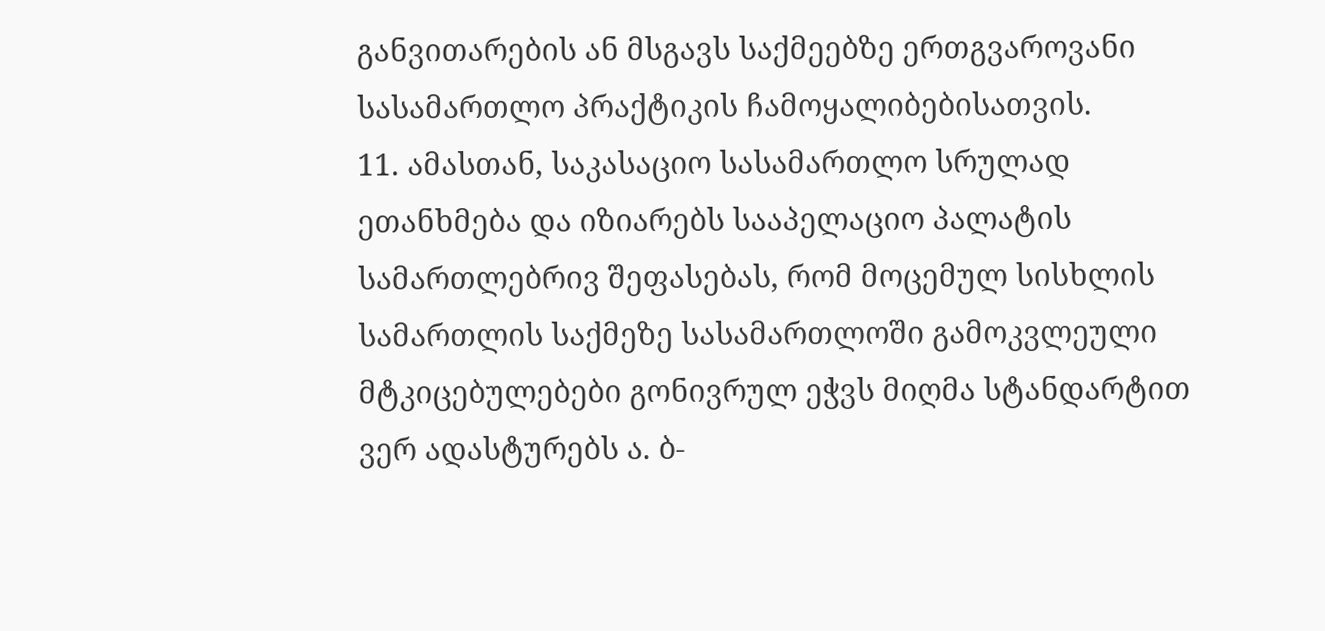განვითარების ან მსგავს საქმეებზე ერთგვაროვანი სასამართლო პრაქტიკის ჩამოყალიბებისათვის.
11. ამასთან, საკასაციო სასამართლო სრულად ეთანხმება და იზიარებს სააპელაციო პალატის სამართლებრივ შეფასებას, რომ მოცემულ სისხლის სამართლის საქმეზე სასამართლოში გამოკვლეული მტკიცებულებები გონივრულ ეჭვს მიღმა სტანდარტით ვერ ადასტურებს ა. ბ-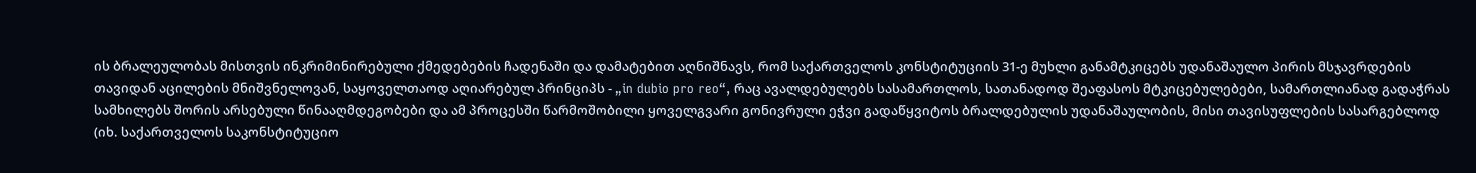ის ბრალეულობას მისთვის ინკრიმინირებული ქმედებების ჩადენაში და დამატებით აღნიშნავს, რომ საქართველოს კონსტიტუციის 31-ე მუხლი განამტკიცებს უდანაშაულო პირის მსჯავრდების თავიდან აცილების მნიშვნელოვან, საყოველთაოდ აღიარებულ პრინციპს - „in dubio pro reo“, რაც ავალდებულებს სასამართლოს, სათანადოდ შეაფასოს მტკიცებულებები, სამართლიანად გადაჭრას სამხილებს შორის არსებული წინააღმდეგობები და ამ პროცესში წარმოშობილი ყოველგვარი გონივრული ეჭვი გადაწყვიტოს ბრალდებულის უდანაშაულობის, მისი თავისუფლების სასარგებლოდ (იხ. საქართველოს საკონსტიტუციო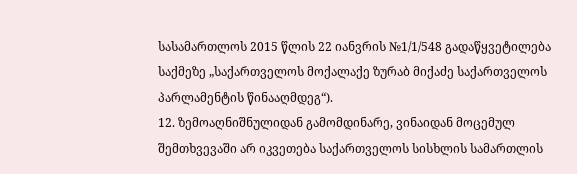სასამართლოს 2015 წლის 22 იანვრის №1/1/548 გადაწყვეტილება საქმეზე „საქართველოს მოქალაქე ზურაბ მიქაძე საქართველოს პარლამენტის წინააღმდეგ“).
12. ზემოაღნიშნულიდან გამომდინარე, ვინაიდან მოცემულ შემთხვევაში არ იკვეთება საქართველოს სისხლის სამართლის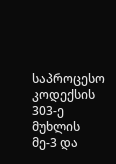საპროცესო კოდექსის 303-ე მუხლის მე-3 და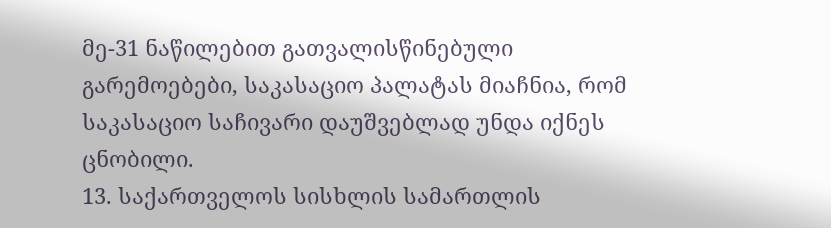მე-31 ნაწილებით გათვალისწინებული გარემოებები, საკასაციო პალატას მიაჩნია, რომ საკასაციო საჩივარი დაუშვებლად უნდა იქნეს ცნობილი.
13. საქართველოს სისხლის სამართლის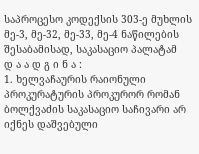საპროცესო კოდექსის 303-ე მუხლის მე-3, მე-32, მე-33, მე-4 ნაწილების შესაბამისად, საკასაციო პალატამ
დ ა ა დ გ ი ნ ა :
1. ხელვაჩაურის რაიონული პროკურატურის პროკურორ რომან ბოლქვაძის საკასაციო საჩივარი არ იქნეს დაშვებული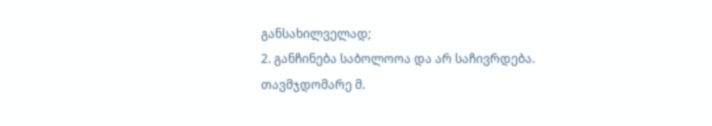განსახილველად;
2. განჩინება საბოლოოა და არ საჩივრდება.
თავმჯდომარე მ.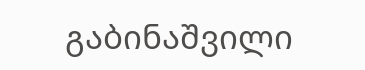გაბინაშვილი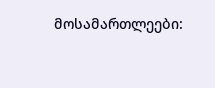მოსამართლეები: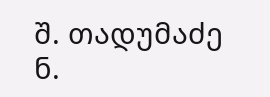შ. თადუმაძე
ნ.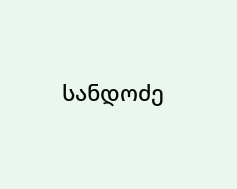სანდოძე